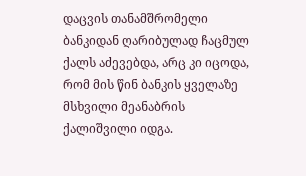დაცვის თანამშრომელი ბანკიდან ღარიბულად ჩაცმულ ქალს აძევებდა, არც კი იცოდა, რომ მის წინ ბანკის ყველაზე მსხვილი მეანაბრის ქალიშვილი იდგა.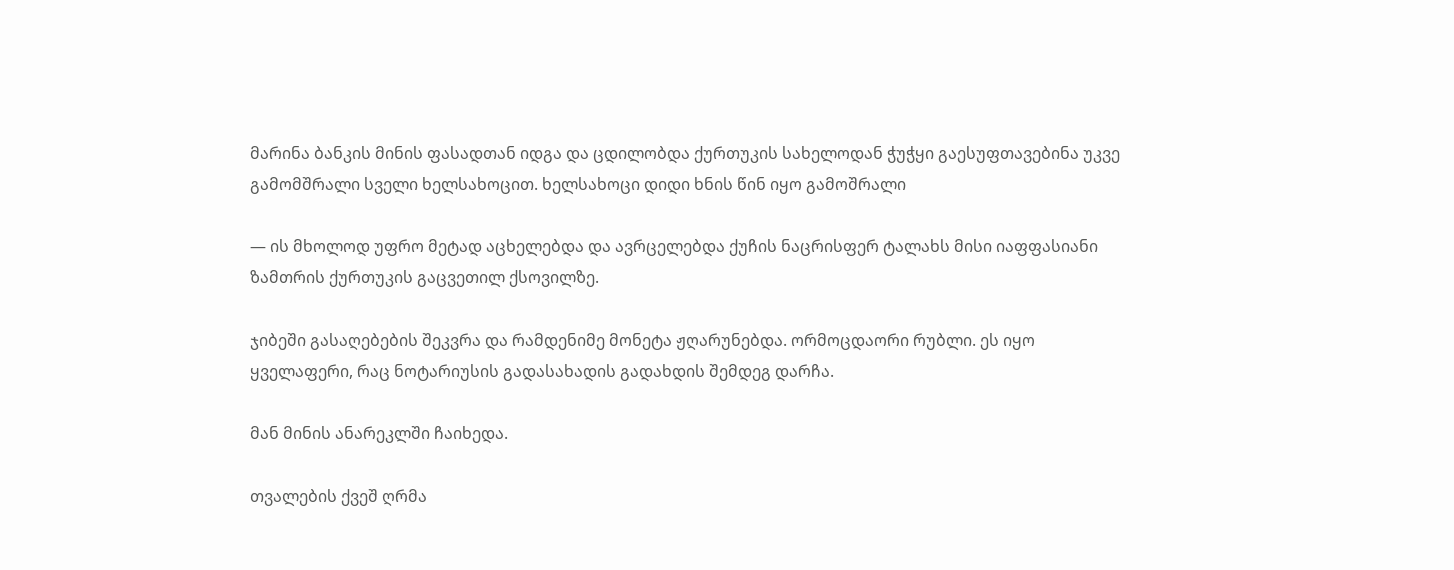მარინა ბანკის მინის ფასადთან იდგა და ცდილობდა ქურთუკის სახელოდან ჭუჭყი გაესუფთავებინა უკვე გამომშრალი სველი ხელსახოცით. ხელსახოცი დიდი ხნის წინ იყო გამოშრალი

— ის მხოლოდ უფრო მეტად აცხელებდა და ავრცელებდა ქუჩის ნაცრისფერ ტალახს მისი იაფფასიანი ზამთრის ქურთუკის გაცვეთილ ქსოვილზე.

ჯიბეში გასაღებების შეკვრა და რამდენიმე მონეტა ჟღარუნებდა. ორმოცდაორი რუბლი. ეს იყო ყველაფერი, რაც ნოტარიუსის გადასახადის გადახდის შემდეგ დარჩა.

მან მინის ანარეკლში ჩაიხედა.

თვალების ქვეშ ღრმა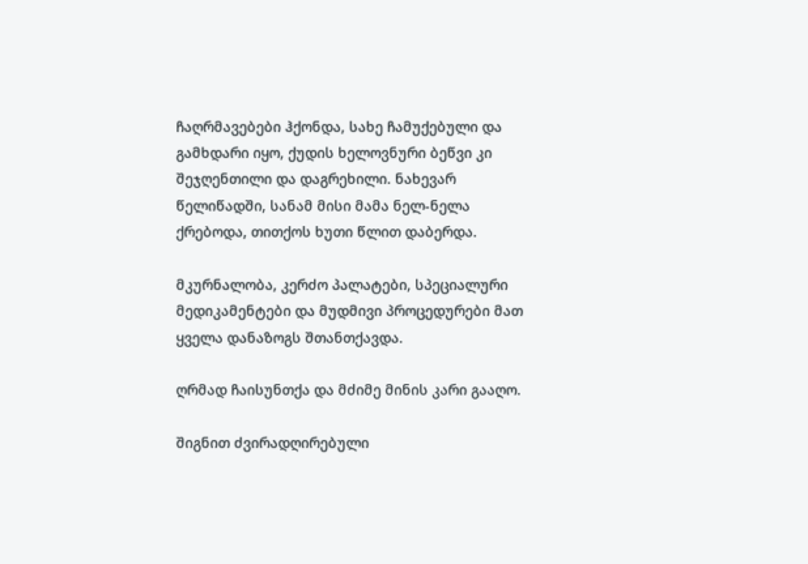ჩაღრმავებები ჰქონდა, სახე ჩამუქებული და გამხდარი იყო, ქუდის ხელოვნური ბეწვი კი შეჯღენთილი და დაგრეხილი. ნახევარ წელიწადში, სანამ მისი მამა ნელ-ნელა ქრებოდა, თითქოს ხუთი წლით დაბერდა.

მკურნალობა, კერძო პალატები, სპეციალური მედიკამენტები და მუდმივი პროცედურები მათ ყველა დანაზოგს შთანთქავდა.

ღრმად ჩაისუნთქა და მძიმე მინის კარი გააღო.

შიგნით ძვირადღირებული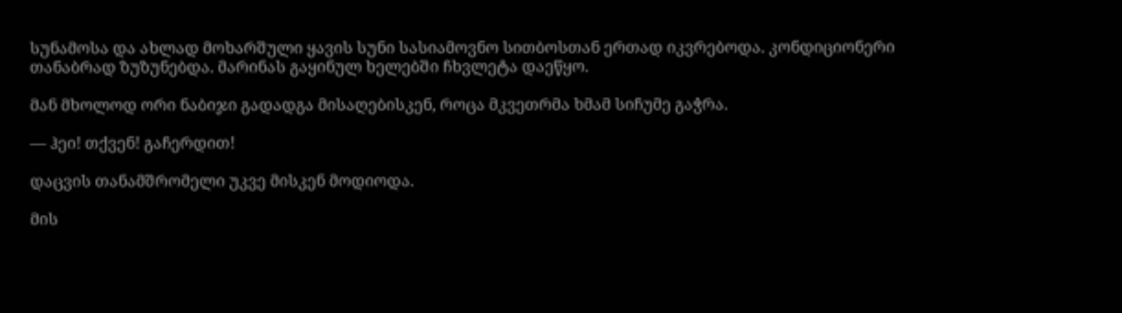სუნამოსა და ახლად მოხარშული ყავის სუნი სასიამოვნო სითბოსთან ერთად იკვრებოდა. კონდიციონერი თანაბრად ზუზუნებდა. მარინას გაყინულ ხელებში ჩხვლეტა დაეწყო.

მან მხოლოდ ორი ნაბიჯი გადადგა მისაღებისკენ, როცა მკვეთრმა ხმამ სიჩუმე გაჭრა.

— ჰეი! თქვენ! გაჩერდით!

დაცვის თანამშრომელი უკვე მისკენ მოდიოდა.

მის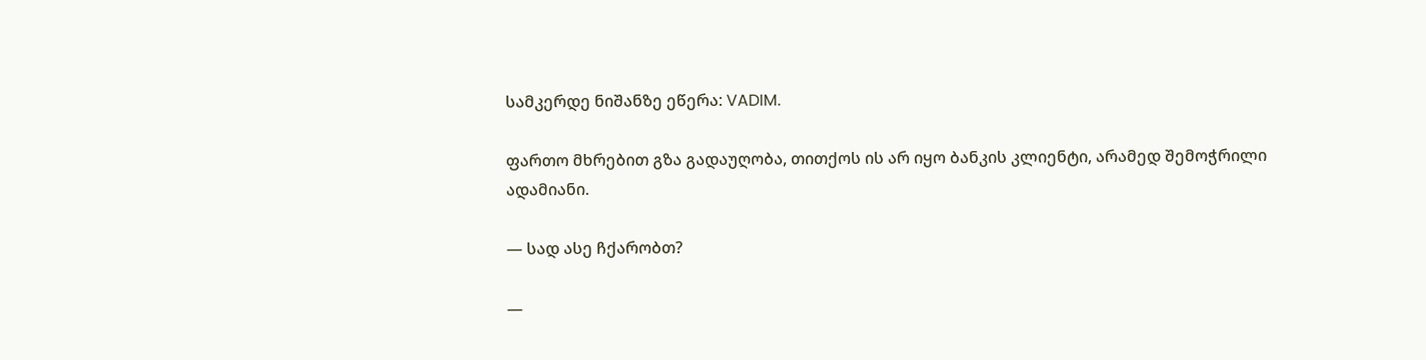სამკერდე ნიშანზე ეწერა: VADIM.

ფართო მხრებით გზა გადაუღობა, თითქოს ის არ იყო ბანკის კლიენტი, არამედ შემოჭრილი ადამიანი.

— სად ასე ჩქარობთ?

—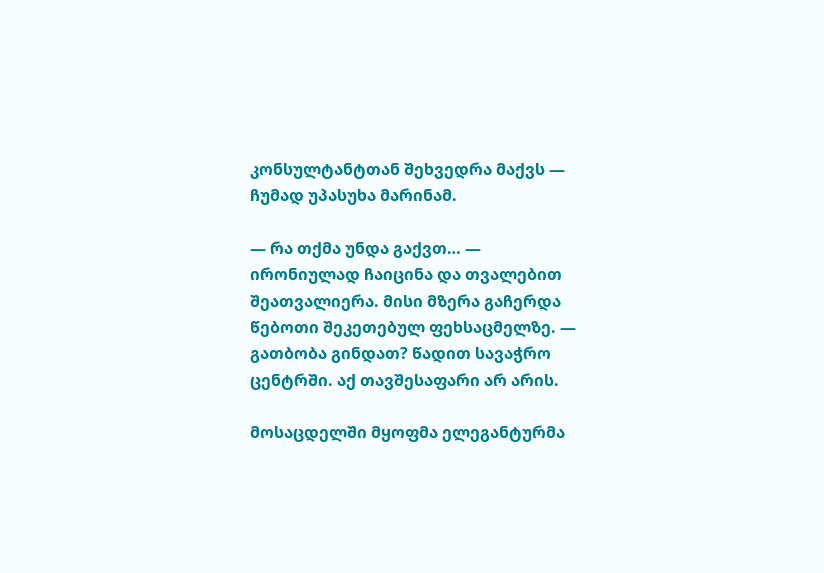კონსულტანტთან შეხვედრა მაქვს — ჩუმად უპასუხა მარინამ.

— რა თქმა უნდა გაქვთ… — ირონიულად ჩაიცინა და თვალებით შეათვალიერა. მისი მზერა გაჩერდა წებოთი შეკეთებულ ფეხსაცმელზე. — გათბობა გინდათ? წადით სავაჭრო ცენტრში. აქ თავშესაფარი არ არის.

მოსაცდელში მყოფმა ელეგანტურმა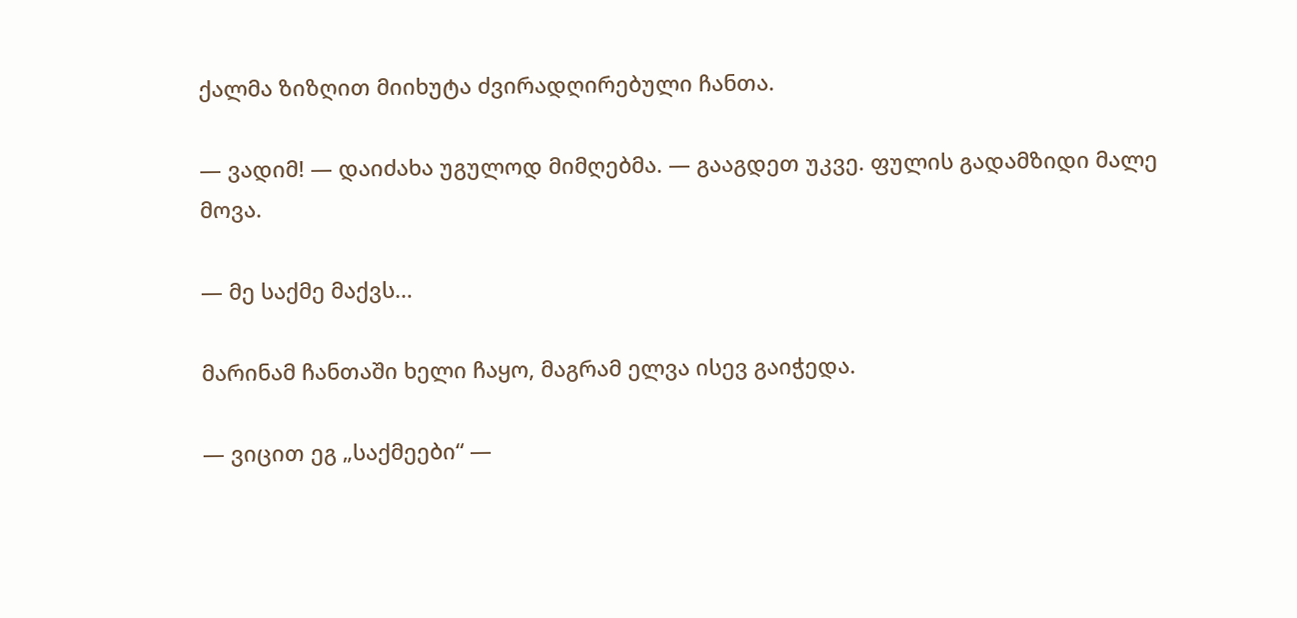ქალმა ზიზღით მიიხუტა ძვირადღირებული ჩანთა.

— ვადიმ! — დაიძახა უგულოდ მიმღებმა. — გააგდეთ უკვე. ფულის გადამზიდი მალე მოვა.

— მე საქმე მაქვს…

მარინამ ჩანთაში ხელი ჩაყო, მაგრამ ელვა ისევ გაიჭედა.

— ვიცით ეგ „საქმეები“ —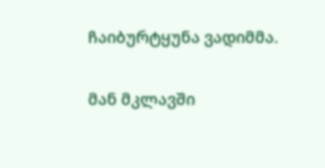ჩაიბურტყუნა ვადიმმა.

მან მკლავში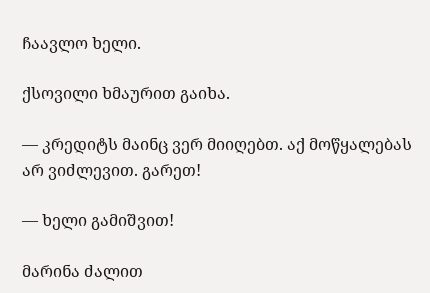ჩაავლო ხელი.

ქსოვილი ხმაურით გაიხა.

— კრედიტს მაინც ვერ მიიღებთ. აქ მოწყალებას არ ვიძლევით. გარეთ!

— ხელი გამიშვით!

მარინა ძალით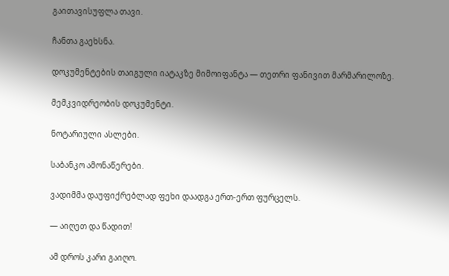გაითავისუფლა თავი.

ჩანთა გაეხსნა.

დოკუმენტების თაიგული იატაკზე მიმოიფანტა — თეთრი ფანივით მარმარილოზე.

მემკვიდრეობის დოკუმენტი.

ნოტარიული ასლები.

საბანკო ამონაწერები.

ვადიმმა დაუფიქრებლად ფეხი დაადგა ერთ-ერთ ფურცელს.

— აიღეთ და წადით!

ამ დროს კარი გაიღო.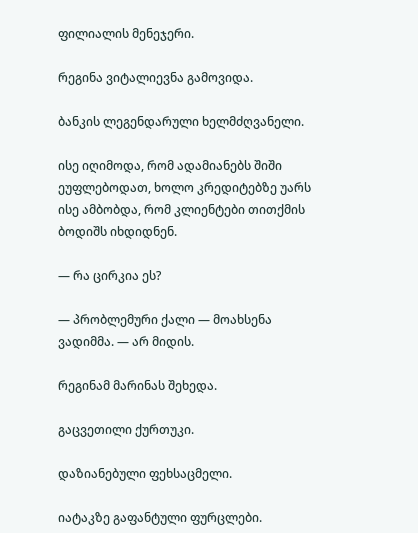ფილიალის მენეჯერი.

რეგინა ვიტალიევნა გამოვიდა.

ბანკის ლეგენდარული ხელმძღვანელი.

ისე იღიმოდა, რომ ადამიანებს შიში ეუფლებოდათ, ხოლო კრედიტებზე უარს ისე ამბობდა, რომ კლიენტები თითქმის ბოდიშს იხდიდნენ.

— რა ცირკია ეს?

— პრობლემური ქალი — მოახსენა ვადიმმა. — არ მიდის.

რეგინამ მარინას შეხედა.

გაცვეთილი ქურთუკი.

დაზიანებული ფეხსაცმელი.

იატაკზე გაფანტული ფურცლები.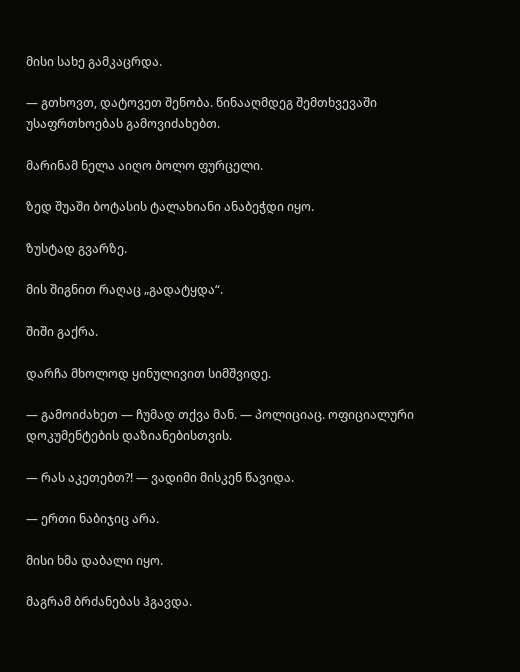მისი სახე გამკაცრდა.

— გთხოვთ, დატოვეთ შენობა. წინააღმდეგ შემთხვევაში უსაფრთხოებას გამოვიძახებთ.

მარინამ ნელა აიღო ბოლო ფურცელი.

ზედ შუაში ბოტასის ტალახიანი ანაბეჭდი იყო.

ზუსტად გვარზე.

მის შიგნით რაღაც „გადატყდა“.

შიში გაქრა.

დარჩა მხოლოდ ყინულივით სიმშვიდე.

— გამოიძახეთ — ჩუმად თქვა მან. — პოლიციაც. ოფიციალური დოკუმენტების დაზიანებისთვის.

— რას აკეთებთ?! — ვადიმი მისკენ წავიდა.

— ერთი ნაბიჯიც არა.

მისი ხმა დაბალი იყო.

მაგრამ ბრძანებას ჰგავდა.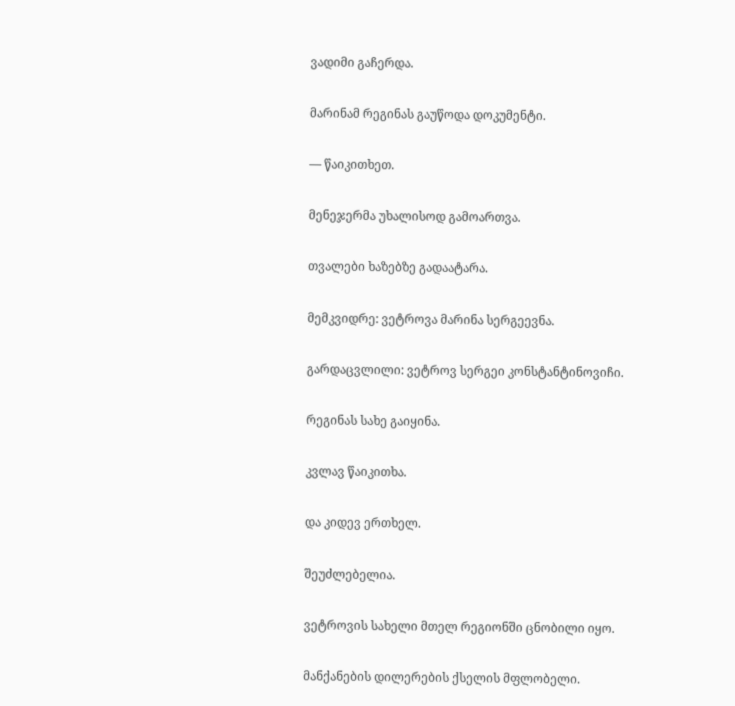ვადიმი გაჩერდა.

მარინამ რეგინას გაუწოდა დოკუმენტი.

— წაიკითხეთ.

მენეჯერმა უხალისოდ გამოართვა.

თვალები ხაზებზე გადაატარა.

მემკვიდრე: ვეტროვა მარინა სერგეევნა.

გარდაცვლილი: ვეტროვ სერგეი კონსტანტინოვიჩი.

რეგინას სახე გაიყინა.

კვლავ წაიკითხა.

და კიდევ ერთხელ.

შეუძლებელია.

ვეტროვის სახელი მთელ რეგიონში ცნობილი იყო.

მანქანების დილერების ქსელის მფლობელი.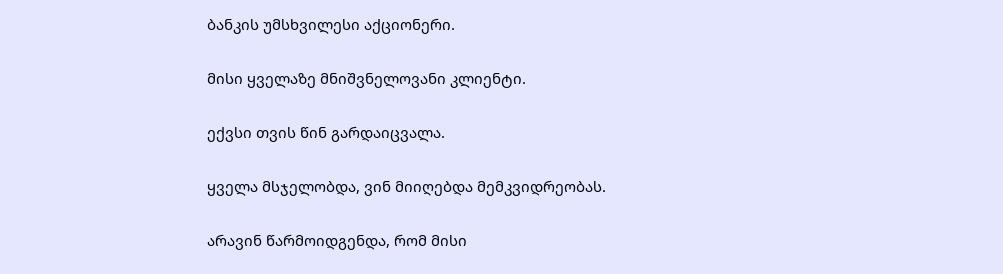ბანკის უმსხვილესი აქციონერი.

მისი ყველაზე მნიშვნელოვანი კლიენტი.

ექვსი თვის წინ გარდაიცვალა.

ყველა მსჯელობდა, ვინ მიიღებდა მემკვიდრეობას.

არავინ წარმოიდგენდა, რომ მისი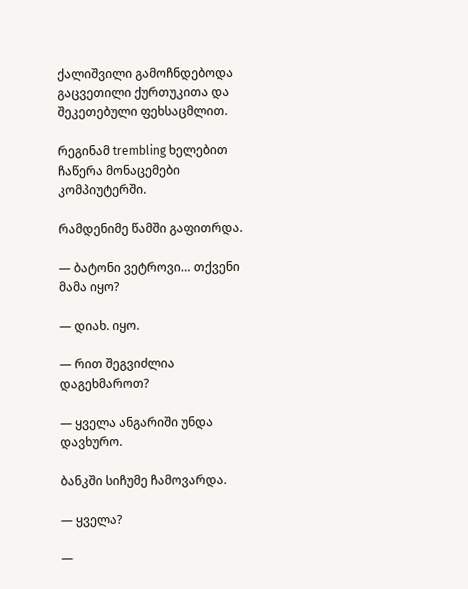ქალიშვილი გამოჩნდებოდა გაცვეთილი ქურთუკითა და შეკეთებული ფეხსაცმლით.

რეგინამ trembling ხელებით ჩაწერა მონაცემები კომპიუტერში.

რამდენიმე წამში გაფითრდა.

— ბატონი ვეტროვი… თქვენი მამა იყო?

— დიახ. იყო.

— რით შეგვიძლია დაგეხმაროთ?

— ყველა ანგარიში უნდა დავხურო.

ბანკში სიჩუმე ჩამოვარდა.

— ყველა?

—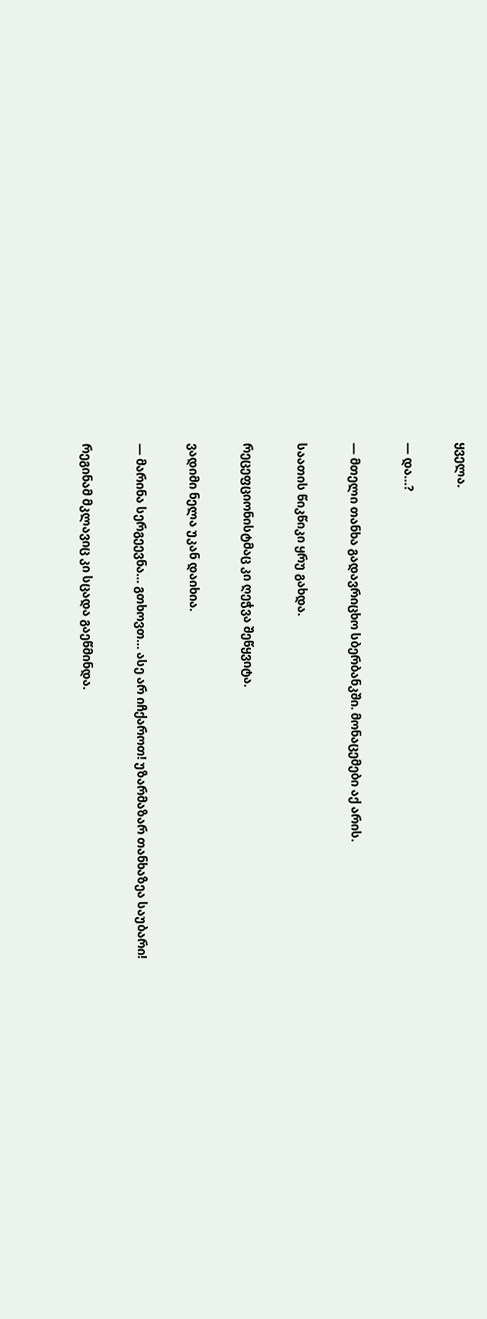ყველა.

— და…?

— მთელი თანხა გადავრიცხო სბერბანკში. მონაცემები აქ არის.

საათის წიკწიკი ყრუ გახდა.

რეცეფციონისტმაც კი ღეჭვა შეწყვიტა.

ვადიმი ნელა უკან დაიხია.

— მარინა სერგეევნა… გთხოვთ… ასე არ იჩქაროთ! უზარმაზარ თანხაზეა საუბარი!

რეგინამ მკლავიც კი სცადა გაეწმინდა.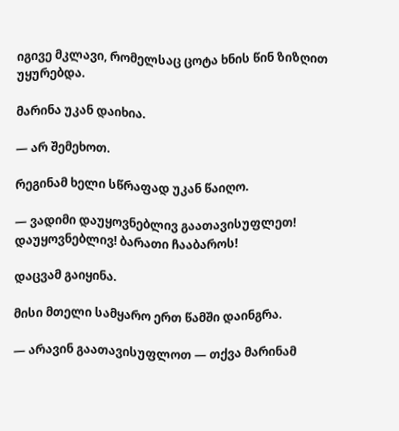იგივე მკლავი, რომელსაც ცოტა ხნის წინ ზიზღით უყურებდა.

მარინა უკან დაიხია.

— არ შემეხოთ.

რეგინამ ხელი სწრაფად უკან წაიღო.

— ვადიმი დაუყოვნებლივ გაათავისუფლეთ! დაუყოვნებლივ! ბარათი ჩააბაროს!

დაცვამ გაიყინა.

მისი მთელი სამყარო ერთ წამში დაინგრა.

— არავინ გაათავისუფლოთ — თქვა მარინამ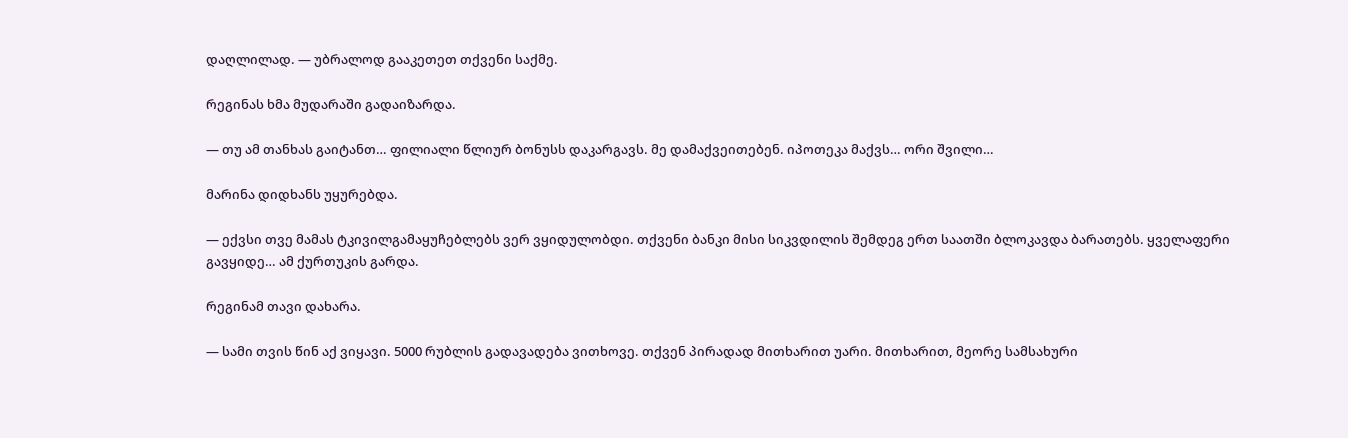დაღლილად. — უბრალოდ გააკეთეთ თქვენი საქმე.

რეგინას ხმა მუდარაში გადაიზარდა.

— თუ ამ თანხას გაიტანთ… ფილიალი წლიურ ბონუსს დაკარგავს. მე დამაქვეითებენ. იპოთეკა მაქვს… ორი შვილი…

მარინა დიდხანს უყურებდა.

— ექვსი თვე მამას ტკივილგამაყუჩებლებს ვერ ვყიდულობდი. თქვენი ბანკი მისი სიკვდილის შემდეგ ერთ საათში ბლოკავდა ბარათებს. ყველაფერი გავყიდე… ამ ქურთუკის გარდა.

რეგინამ თავი დახარა.

— სამი თვის წინ აქ ვიყავი. 5000 რუბლის გადავადება ვითხოვე. თქვენ პირადად მითხარით უარი. მითხარით, მეორე სამსახური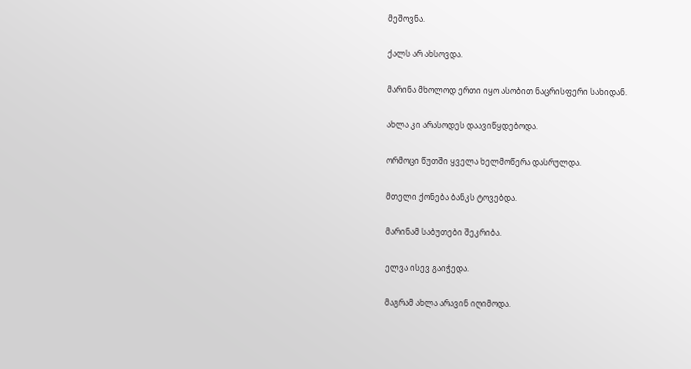მეშოვნა.

ქალს არ ახსოვდა.

მარინა მხოლოდ ერთი იყო ასობით ნაცრისფერი სახიდან.

ახლა კი არასოდეს დაავიწყდებოდა.

ორმოცი წუთში ყველა ხელმოწერა დასრულდა.

მთელი ქონება ბანკს ტოვებდა.

მარინამ საბუთები შეკრიბა.

ელვა ისევ გაიჭედა.

მაგრამ ახლა არავინ იღიმოდა.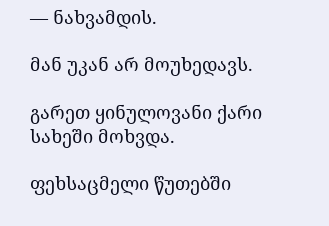— ნახვამდის.

მან უკან არ მოუხედავს.

გარეთ ყინულოვანი ქარი სახეში მოხვდა.

ფეხსაცმელი წუთებში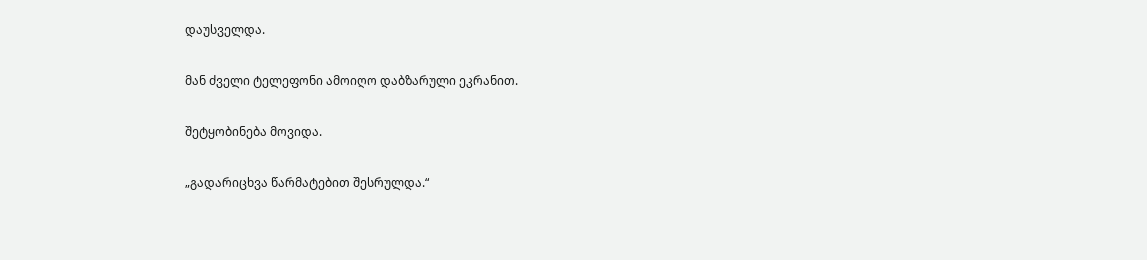დაუსველდა.

მან ძველი ტელეფონი ამოიღო დაბზარული ეკრანით.

შეტყობინება მოვიდა.

„გადარიცხვა წარმატებით შესრულდა.“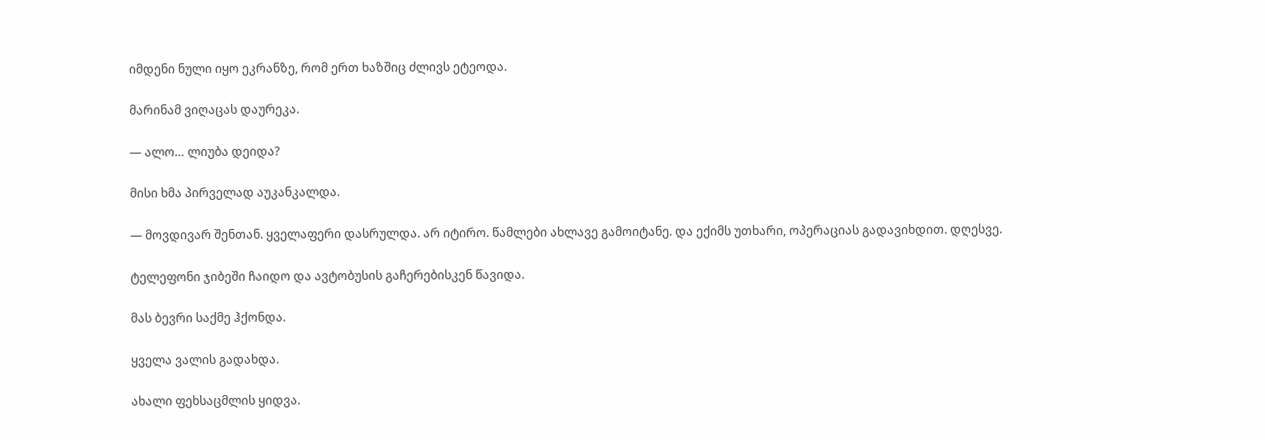იმდენი ნული იყო ეკრანზე, რომ ერთ ხაზშიც ძლივს ეტეოდა.

მარინამ ვიღაცას დაურეკა.

— ალო… ლიუბა დეიდა?

მისი ხმა პირველად აუკანკალდა.

— მოვდივარ შენთან. ყველაფერი დასრულდა. არ იტირო. წამლები ახლავე გამოიტანე. და ექიმს უთხარი, ოპერაციას გადავიხდით. დღესვე.

ტელეფონი ჯიბეში ჩაიდო და ავტობუსის გაჩერებისკენ წავიდა.

მას ბევრი საქმე ჰქონდა.

ყველა ვალის გადახდა.

ახალი ფეხსაცმლის ყიდვა.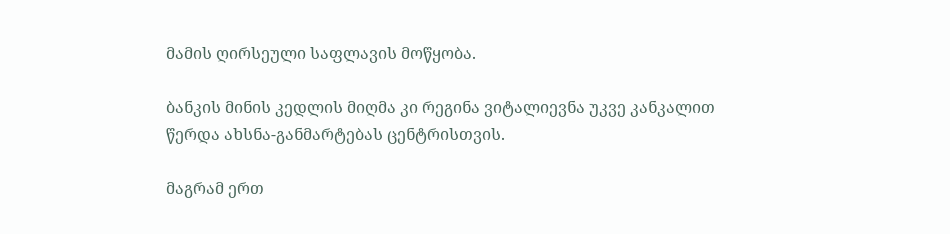მამის ღირსეული საფლავის მოწყობა.

ბანკის მინის კედლის მიღმა კი რეგინა ვიტალიევნა უკვე კანკალით წერდა ახსნა-განმარტებას ცენტრისთვის.

მაგრამ ერთ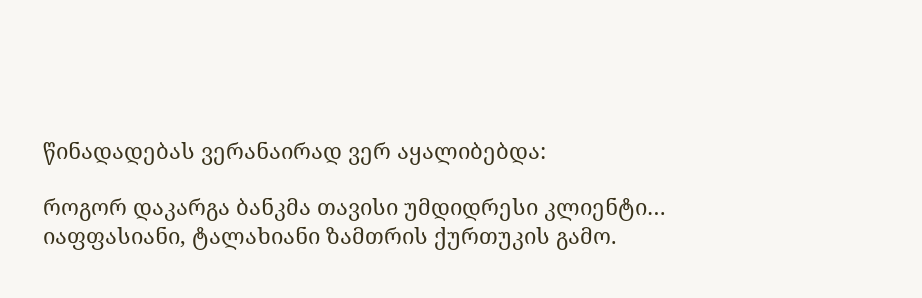წინადადებას ვერანაირად ვერ აყალიბებდა:

როგორ დაკარგა ბანკმა თავისი უმდიდრესი კლიენტი… იაფფასიანი, ტალახიანი ზამთრის ქურთუკის გამო.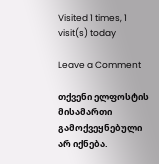Visited 1 times, 1 visit(s) today

Leave a Comment

თქვენი ელფოსტის მისამართი გამოქვეყნებული არ იქნება.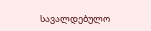სავალდებულო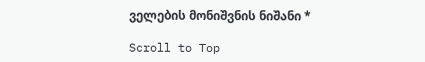ველების მონიშვნის ნიშანი *

Scroll to Top